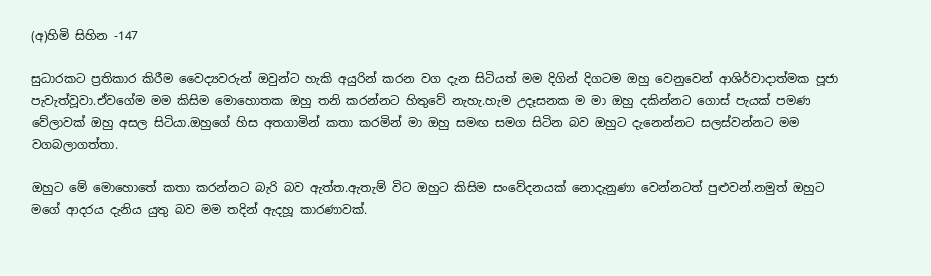(අ)හිමි සිහින -147

සුධාරකට ප්‍රතිකාර කිරීම වෛද්‍යවරුන් ඔවුන්ට හැකි අයුරින් කරන වග දැන සිටියත් මම දිගින් දිගටම ඔහු වෙනුවෙන් ආශිර්වාදාත්මක පූජා පැවැත්වූවා.ඒවගේම මම කිසිම මොහොතක ඔහු තනි කරන්නට හිතුවේ නැහැ.හැම උදෑසනක ම මා ඔහු දකින්නට ගොස් පැයක් පමණ වේලාවක් ඔහු අසල සිටියා.ඔහුගේ හිස අතගාමින් කතා කරමින් මා ඔහු සමඟ සමග සිටින බව ඔහුට දැනෙන්නට සලස්වන්නට මම වගබලාගත්තා.

ඔහුට මේ මොහොතේ කතා කරන්නට බැරි බව ඇත්ත.ඇතැම් විට ඔහුට කිසිම සංවේදනයක් නොදැනුණා වෙන්නටත් පුළුවන්.නමුත් ඔහුට මගේ ආදරය දැනිය යුතු බව මම තදින් ඇදහූ කාරණාවක්.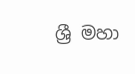ශ්‍රී මහා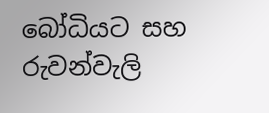බෝධියට සහ රුවන්වැලි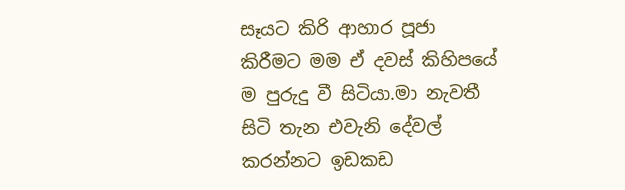සෑයට කිරි ආහාර පූජා කිරීමට මම ඒ දවස් කිහිපයේ ම පුරුදු වී සිටියා.මා නැවතී සිටි තැන එවැනි දේවල් කරන්නට ඉඩකඩ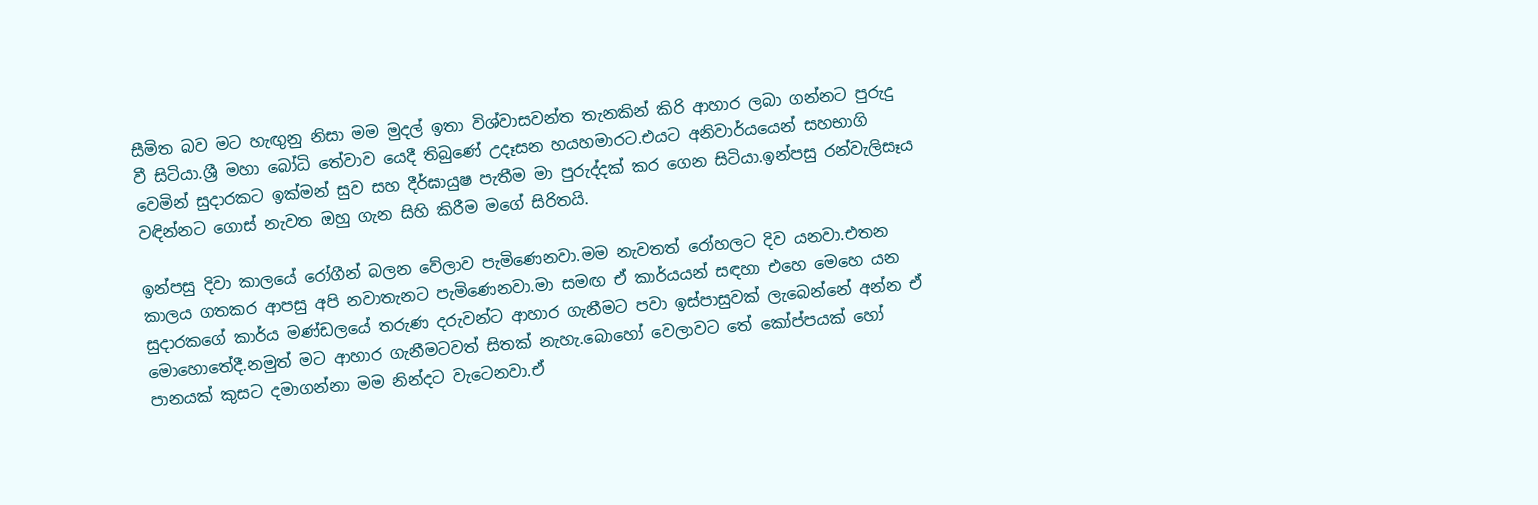සීමිත බව මට හැඟුනු නිසා මම මුදල් ඉතා විශ්වාසවන්ත තැනකින් කිරි ආහාර ලබා ගන්නට පුරුදු වී සිටියා.ශ්‍රී මහා බෝධි තේවාව යෙදී තිබුණේ උදෑසන හයහමාරට.එයට අනිවාර්යයෙන් සහභාගි වෙමින් සුදාරකට ඉක්මන් සුව සහ දීර්ඝායුෂ පැතීම මා පුරුද්දක් කර ගෙන සිටියා.ඉන්පසු රන්වැලිසෑය වඳින්නට ගොස් නැවත ඔහු ගැන සිහි කිරීම මගේ සිරිතයි.

ඉන්පසු දිවා කාලයේ රෝගීන් බලන වේලාව පැමිණෙනවා.මම නැවතත් රෝහලට දිව යනවා.එතන කාලය ගතකර ආපසු අපි නවාතැනට පැමිණෙනවා.මා සමඟ ඒ කාර්යයන් සඳහා එහෙ මෙහෙ යන සුදාරකගේ කාර්ය මණ්ඩලයේ තරුණ දරුවන්ට ආහාර ගැනීමට පවා ඉස්පාසුවක් ලැබෙන්නේ අන්න ඒ මොහොතේදී.නමුත් මට ආහාර ගැනීමටවත් සිතක් නැහැ.බොහෝ වෙලාවට තේ කෝප්පයක් හෝ පානයක් කුසට දමාගන්නා මම නින්දට වැටෙනවා.ඒ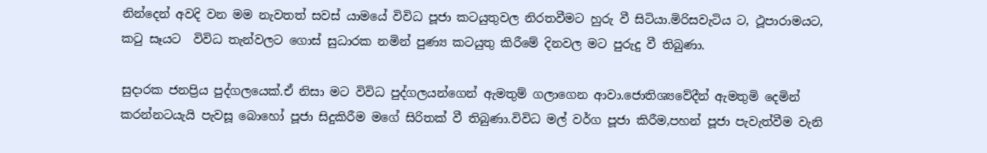නින්දෙන් අවදි වන මම නැවතත් සවස් යාමයේ විවිධ පූජා කටයුතුවල නිරතවීමට හුරු වී සිටියා.මිරිසවැටිය ට, ථූපාරාමයට, කටු සෑයට  විවිධ තැන්වලට ගොස් සුධාරක නමින් පුණ්‍ය කටයුතු කිරීමේ දිනවල මට පුරුදු වී තිබුණා.

සුදාරක ජනප්‍රිය පුද්ගලයෙක්.ඒ නිසා මට විවිධ පුද්ගලයන්ගෙන් ඇමතුම් ගලාගෙන ආවා.ජොතිශ්‍යවේදීන් ඇමතුමි දෙමින් කරන්නටයැයි පැවසූ බොහෝ පූජා සිදුකිරීම මගේ සිරිතක් වී තිබුණා.විවිධ මල් වර්ග පූජා කිරීම,පහන් පූජා පැවැත්වීම වැනි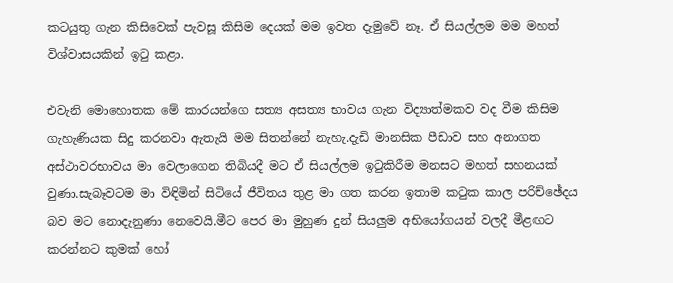කටයුතු ගැන කිසිවෙක් පැවසූ කිසිම දෙයක් මම ඉවත දැමුවේ නෑ. ඒ සියල්ලම මම මහත් විශ්වාසයකින් ඉටු කළා.

එවැනි මොහොතක මේ කාරයන්ගෙ සත්‍ය අසත්‍ය භාවය ගැන විද්‍යාත්මකව වද වීම කිසිම ගැහැණියක සිදු කරනවා ඇතැයි මම සිතන්නේ නැහැ.දැඩි මානසික පීඩාව සහ අනාගත අස්ථාවරභාවය මා වෙලාගෙන තිබියදී මට ඒ සියල්ලම ඉටුකිරීම මනසට මහත් සහනයක් වුණා.සැබෑවටම මා විඳිමින් සිටියේ ජීවිතය තුළ මා ගත කරන ඉතාම කටුක කාල පරිච්ඡේදය බව මට නොදැනුණා නෙවෙයි.මීට පෙර මා මුහුණ දුන් සියලුම අභියෝගයන් වලදී මීළඟට කරන්නට කුමක් හෝ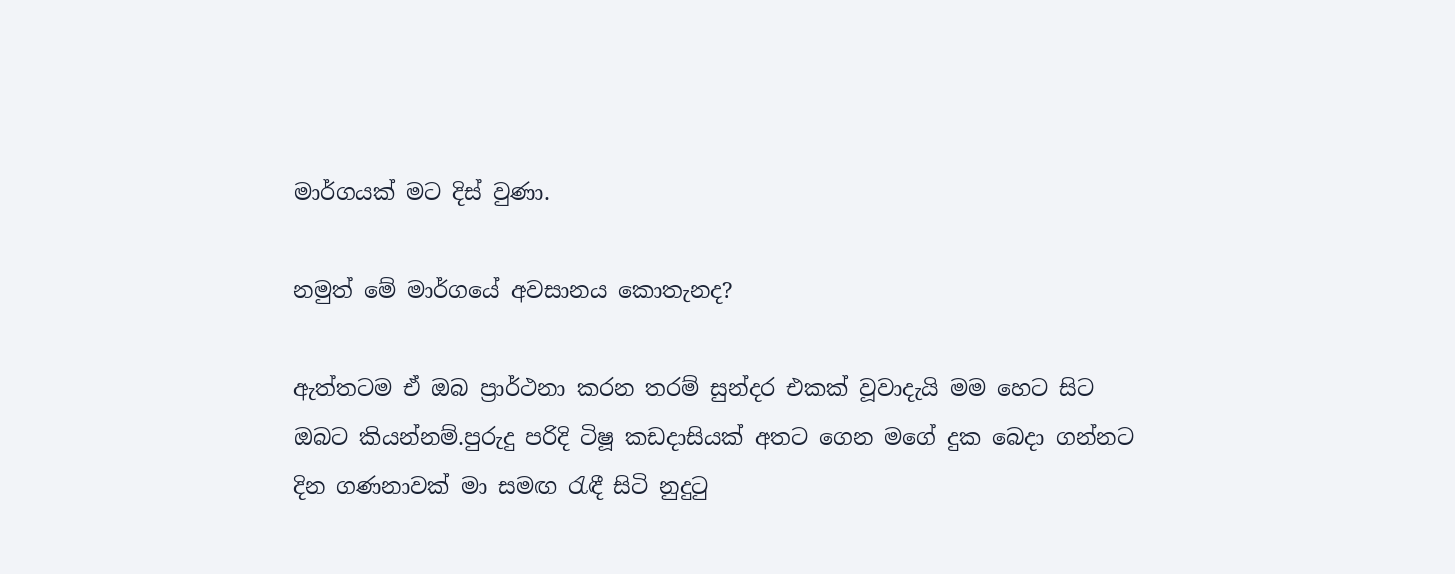මාර්ගයක් මට දිස් වුණා.

නමුත් මේ මාර්ගයේ අවසානය කොතැනද?

ඇත්තටම ඒ ඔබ ප්‍රාර්ථනා කරන තරම් සුන්දර එකක් වූවාදැයි මම හෙට සිට ඔබට කියන්නම්.පුරුදු පරිදි ටිෂූ කඩදාසියක් අතට ගෙන මගේ දුක බෙදා ගන්නට දින ගණනාවක් මා සමඟ රැඳී සිටි නුදුටු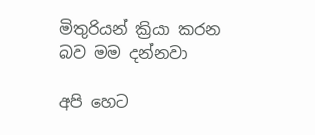මිතුරියන් ක්‍රියා කරන බව මම දන්නවා

අපි හෙට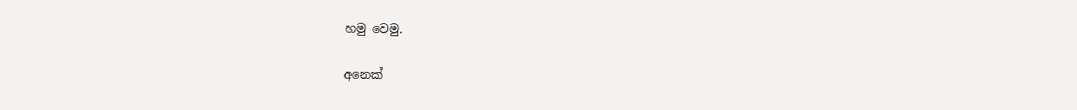හමු වෙමු.

අනෙක්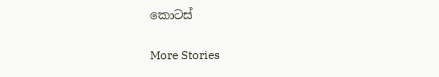කොටස්

More Stories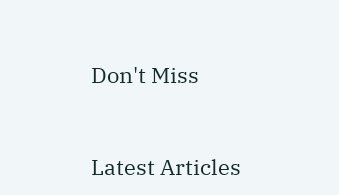Don't Miss


Latest Articles